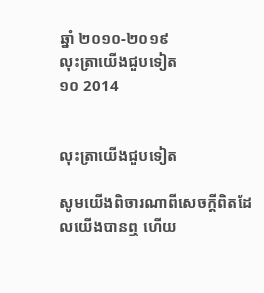ឆ្នាំ ២០១០-២០១៩
លុះត្រាយើងជួបទៀត
១០ 2014


លុះត្រាយើងជួបទៀត

សូមយើងពិចារណាពីសេចក្ដីពិតដែលយើងបានឮ ហើយ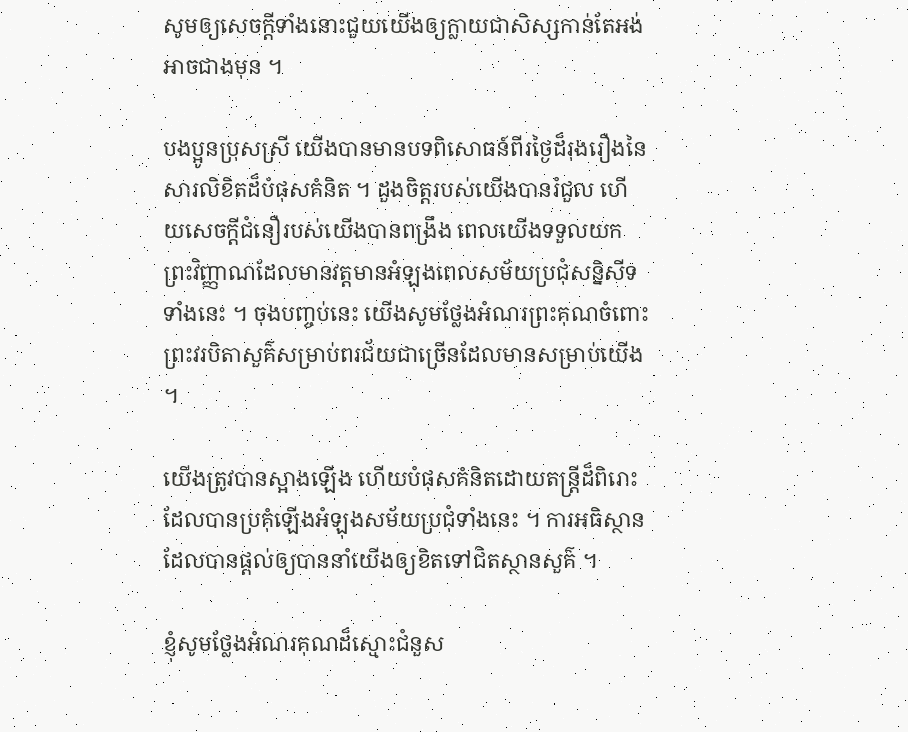សូមឲ្យសេចក្ដីទាំងនោះជួយយើងឲ្យក្លាយជាសិស្សកាន់តែអង់អាចជាងមុន ។

បងប្អូនប្រុសស្រី យើងបានមានបទពិសោធន៍ពីរថ្ងៃដ៏រុងរឿងនៃសារលិខិតដ៏បំផុសគំនិត ។ ដួងចិត្តរបស់យើងបានរំជួល ហើយសេចក្ដីជំនឿរបស់យើងបានពង្រឹង ពេលយើងទទួលយកព្រះវិញ្ញាណដែលមានវត្តមានអំឡុងពេលសម័យប្រជុំសន្និសីទទាំងនេះ ។ ចុងបញ្ចប់នេះ យើងសូមថ្លែងអំណរព្រះគុណចំពោះព្រះវរបិតាសួគ៌សម្រាប់ពរជ័យជាច្រើនដែលមានសម្រាប់យើង ។

យើងត្រូវបានស្អាងឡើង ហើយបំផុសគំនិតដោយតន្ត្រីដ៏ពិរោះដែលបានប្រគុំឡើងអំឡុងសម័យប្រជុំទាំងនេះ ។ ការអធិស្ថានដែលបានផ្ដល់ឲ្យបាននាំយើងឲ្យខិតទៅជិតស្ថានសួគ៌ ។

ខ្ញុំសូមថ្លែងអំណរគុណដ៏ស្មោះជំនួស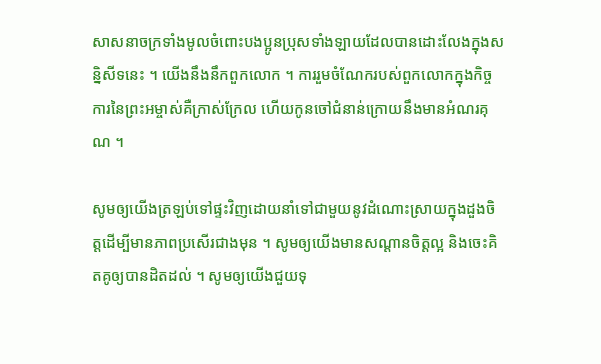សាសនាចក្រទាំងមូលចំពោះបងប្អូនប្រុសទាំងឡាយដែលបានដោះលែងក្នុងសន្និសីទនេះ ។ យើងនឹងនឹកពួកលោក ។ ការរួមចំណែករបស់ពួកលោកក្នុងកិច្ចការនៃព្រះអម្ចាស់គឺក្រាស់ក្រែល ហើយកូនចៅជំនាន់ក្រោយនឹងមានអំណរគុណ ។

សូមឲ្យយើងត្រឡប់ទៅផ្ទះវិញដោយនាំទៅជាមួយនូវដំណោះស្រាយក្នុងដួងចិត្តដើម្បីមានភាពប្រសើរជាងមុន ។ សូមឲ្យយើងមានសណ្ដានចិត្តល្អ និងចេះគិតគូឲ្យបានដិតដល់ ។ សូមឲ្យយើងជួយទុ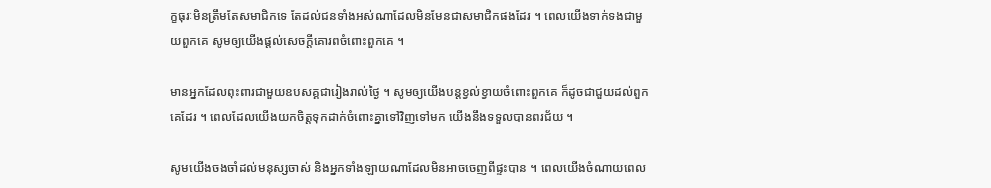ក្ខធុរៈមិនត្រឹមតែសមាជិកទេ តែដល់ជនទាំងអស់ណាដែលមិនមែនជាសមាជិកផងដែរ ។ ពេលយើងទាក់ទងជាមួយពួកគេ សូមឲ្យយើងផ្ដល់សេចក្ដីគោរពចំពោះពួកគេ ។

មានអ្នកដែលពុះពារជាមួយឧបសគ្គជារៀងរាល់ថ្ងៃ ។ សូមឲ្យយើងបន្តខ្វល់ខ្វាយចំពោះពួកគេ ក៏ដូចជាជួយដល់ពួកគេដែរ ។ ពេលដែលយើងយកចិត្តទុកដាក់ចំពោះគ្នាទៅវិញទៅមក យើងនឹងទទួលបានពរជ័យ ។

សូមយើងចងចាំដល់មនុស្សចាស់ និងអ្នកទាំងឡាយណាដែលមិនអាចចេញពីផ្ទះបាន ។ ពេលយើងចំណាយពេល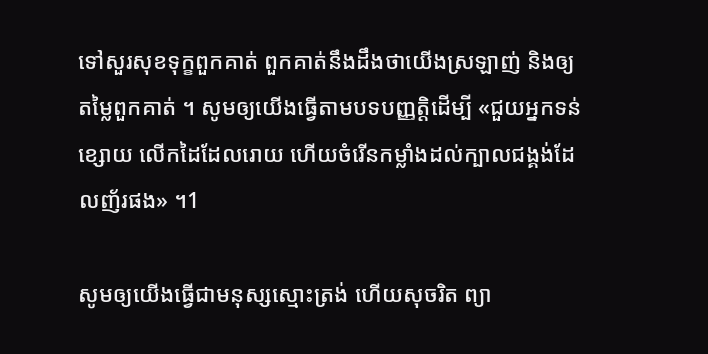ទៅសួរសុខទុក្ខពួកគាត់ ពួកគាត់នឹងដឹងថាយើងស្រឡាញ់ និងឲ្យតម្លៃពួកគាត់ ។ សូមឲ្យយើងធ្វើតាមបទបញ្ញត្តិដើម្បី «ជួយអ្នកទន់ខ្សោយ លើកដៃដែលរោយ ហើយចំរើនកម្លាំងដល់ក្បាលជង្គង់ដែលញ័រផង» ។1

សូមឲ្យយើងធ្វើជាមនុស្សស្មោះត្រង់ ហើយសុចរិត ព្យា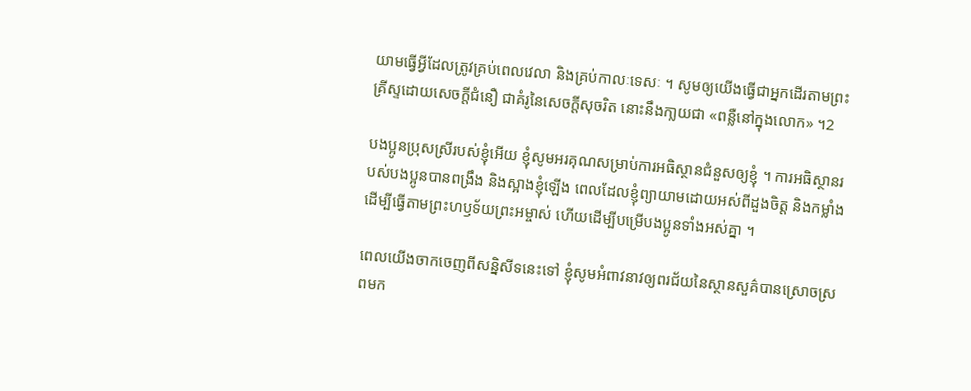យាមធ្វើអ្វីដែលត្រូវគ្រប់ពេលវេលា និងគ្រប់កាលៈទេសៈ ។ សូមឲ្យយើងធ្វើជាអ្នកដើរតាមព្រះគ្រីស្ទដោយសេចក្ដីជំនឿ ជាគំរូនៃសេចក្ដីសុចរិត នោះនឹងកា្លយជា «ពន្លឺនៅក្នុងលោក» ។2

បងប្អូនប្រុសស្រីរបស់ខ្ញុំអើយ ខ្ញុំសូមអរគុណសម្រាប់ការអធិស្ថានជំនួសឲ្យខ្ញុំ ។ ការអធិស្ថានរបស់បងប្អូនបានពង្រឹង និងស្អាងខ្ញុំឡើង ពេលដែលខ្ញុំព្យាយាមដោយអស់ពីដួងចិត្ត និងកម្លាំងដើម្បីធ្វើតាមព្រះហឫទ័យព្រះអម្ចាស់ ហើយដើម្បីបម្រើបងប្អូនទាំងអស់គ្នា ។

ពេលយើងចាកចេញពីសន្និសីទនេះទៅ ខ្ញុំសូមអំពាវនាវឲ្យពរជ័យនៃស្ថានសួគ៌បានស្រោចស្រពមក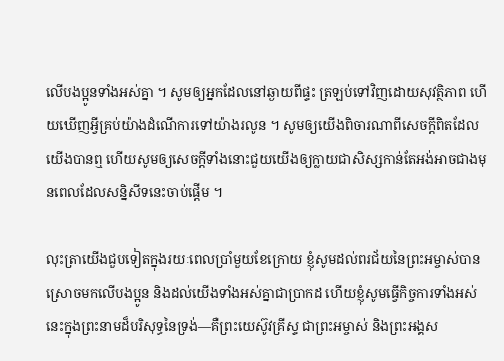លើបងប្អូនទាំងអស់គ្នា ។ សូមឲ្យអ្នកដែលនៅឆ្ងាយពីផ្ទះ ត្រឡប់ទៅវិញដោយសុវត្ថិភាព ហើយឃើញអ្វីគ្រប់យ៉ាងដំណើការទៅយ៉ាងរលូន ។ សូមឲ្យយើងពិចារណាពីសេចក្ដីពិតដែលយើងបានឮ ហើយសូមឲ្យសេចក្ដីទាំងនោះជួយយើងឲ្យក្លាយជាសិស្សកាន់តែអង់អាចជាងមុនពេលដែលសន្និសីទនេះចាប់ផ្ដើម ។

លុះត្រាយើងជួបទៀតក្នុងរយៈពេលប្រាំមួយខែក្រោយ ខ្ញុំសូមដល់ពរជ័យនៃព្រះអម្ចាស់បានស្រោចមកលើបងប្អូន និងដល់យើងទាំងអស់គ្នាជាប្រាកដ ហើយខ្ញុំសូមធ្វើកិច្ចការទាំងអស់នេះក្នុងព្រះនាមដ៏បរិសុទ្ធនៃទ្រង់—គឺព្រះយេស៊ូវគ្រីស្ទ ជាព្រះអម្ចាស់ និងព្រះអង្គស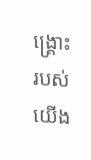ង្គ្រោះរបស់យើង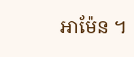អាម៉ែន ។